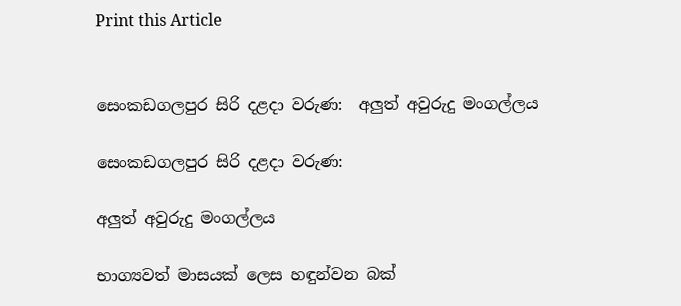Print this Article


සෙංකඩගලපුර සිරි දළදා වරුණ:  අලුත් අවුරුදු මංගල්ලය

සෙංකඩගලපුර සිරි දළදා වරුණ:

අලුත් අවුරුදු මංගල්ලය

භාග්‍යවත් මාසයක් ලෙස හඳුන්වන බක්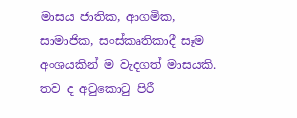මාසය ජාතික, ආගමික, සාමාජික, සංස්කෘතිකාදී සෑම අංශයකින් ම වැදගත් මාසයකි. තව ද අටුකොටු පිරී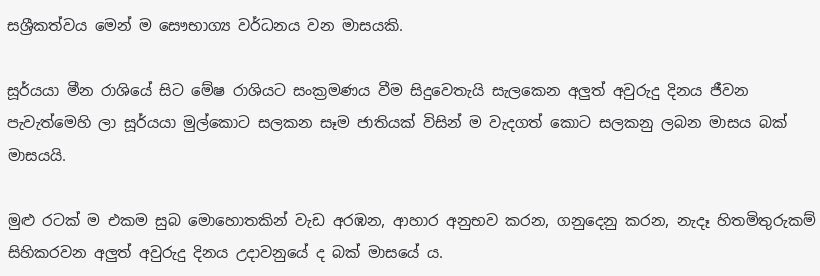සශ්‍රීකත්වය මෙන් ම සෞභාග්‍ය වර්ධනය වන මාසයකි.

සූර්යයා මීන රාශියේ සිට මේෂ රාශියට සංක්‍රමණය වීම සිදුවෙතැයි සැලකෙන අලුත් අවුරුදු දිනය ජීවන පැවැත්මෙහි ලා සූර්යයා මුල්කොට සලකන සෑම ජාතියක් විසින් ම වැදගත් කොට සලකනු ලබන මාසය බක් මාසයයි.

මුළු රටක් ම එකම සුබ මොහොතකින් වැඩ අරඹන, ආහාර අනුභව කරන, ගනුදෙනු කරන, නැදෑ හිතමිතුරුකම් සිහිකරවන අලුත් අවුරුදු දිනය උදාවනුයේ ද බක් මාසයේ ය.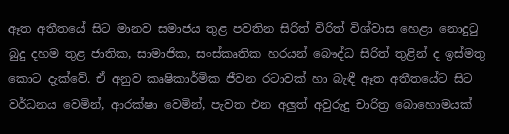ඈත අතීතයේ සිට මානව සමාජය තුළ පවතින සිරිත් විරිත් විශ්වාස හෙළා නොදුටු බුදු දහම තුළ ජාතික, සාමාජික, සංස්කෘතික හරයන් බෞද්ධ සිරිත් තුළින් ද ඉස්මතු කොට දැක්වේ. ඒ අනුව කෘෂිකාර්මික ජීවන රටාවක් හා බැඳී ඈත අතීතයේට සිට වර්ධනය වෙමින්, ආරක්ෂා වෙමින්, පැවත එන අලුත් අවුරුදු චාරිත්‍ර බොහොමයක්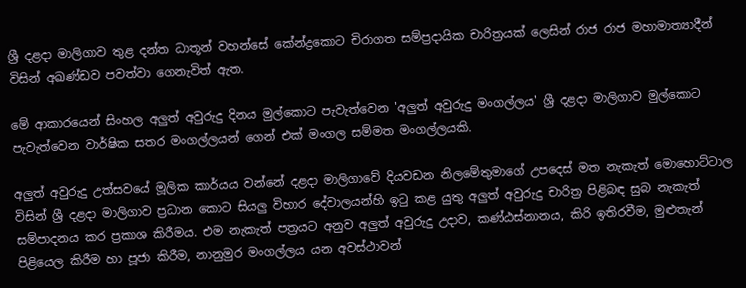ශ්‍රී දළදා මාලිගාව තුළ දන්ත ධාතූන් වහන්සේ කේන්ද්‍රකොට චිරාගත සම්ප්‍රදායික චාරිත්‍රයක් ලෙසින් රාජ රාජ මහාමාත්‍යාදීන් විසින් අඛණ්ඩව පවත්වා ගෙනැවිත් ඇත.

මේ ආකාරයෙන් සිංහල අලුත් අවුරුදු දිනය මුල්කොට පැවැත්වෙන 'අලුත් අවුරුදු මංගල්ලය' ශ්‍රී දළදා මාලිගාව මුල්කොට පැවැත්වෙන වාර්ෂික සතර මංගල්ලයන් ගෙන් එක් මංගල සම්මත මංගල්ලයකි.

අලුත් අවුරුදු උත්සවයේ මූලික කාර්යය වන්නේ දළදා මාලිගාවේ දියවඩන නිලමේතුමාගේ උපදෙස් මත නැකැත් මොහොට්ටාල විසින් ශ්‍රී දළදා මාලිගාව ප්‍රධාන කොට සියලු විහාර දේවාලයන්හි ඉටු කළ යුතු අලුත් අවුරුදු චාරිත්‍ර පිළිබඳ සුබ නැකැත් සම්පාදනය කර ප්‍රකාශ කිරීමය. එම නැකැත් පත්‍රයට අනුව අලුත් අවුරුදු උදාව, කණ්ඨස්නානය, කිරි ඉතිරවීම, මුළුතැන් පිළියෙල කිරීම හා පූජා කිරීම, නානුමුර මංගල්ලය යන අවස්ථාවන්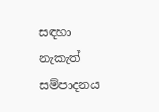සඳහා නැකැත් සම්පාදනය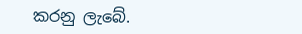කරනු ලැබේ.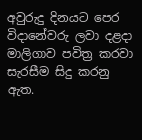අවුරුදු දිනයට පෙර විදානේවරු ලවා දළදා මාලිගාව පවිත්‍ර කරවා සැරසීම සිදු කරනු ඇත.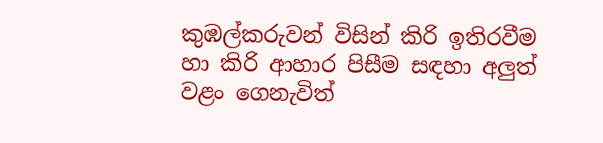කුඹල්කරුවන් විසින් කිරි ඉතිරවීම හා කිරි ආහාර පිසීම සඳහා අලුත් වළං ගෙනැවිත්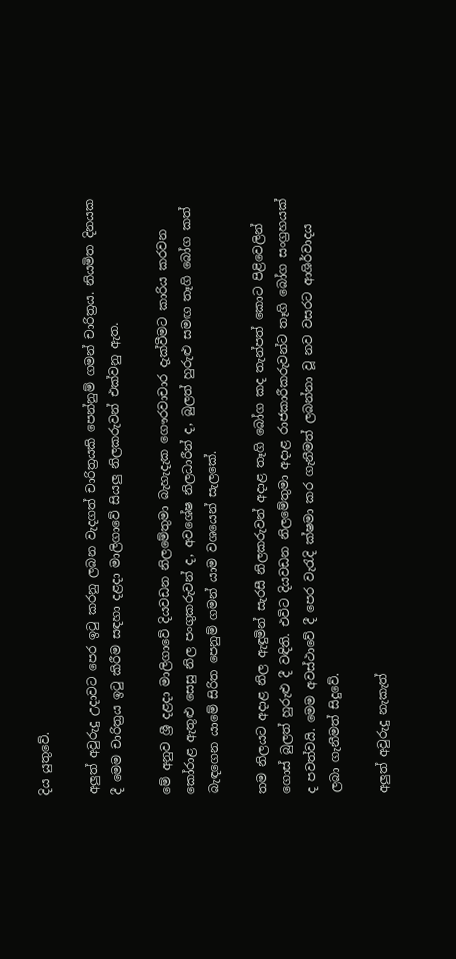දිය යුතුවේ.

අලුත් අවුරුදු උදාවට පෙර ඉටු කරනු ලබන වැදගත් චාරිත්‍රයකි පෙන්නුම් ගමන් චාරිත්‍රය. නියමිත දිනයක දී මෙම චාරිත්‍රය ඉටු කිරීම සඳහා දළදා මාලිගාවේ සියලු නිලකරුවන් එක්වනු ඇත.

මේ අනුව ශ්‍රී දළදා මාලිගාවේ දියවඩන නිලමේතුමා බැහැදැක ගෞරවාචාර දැක්වීමට කාරිය කරවන කෝරාළ ඇතුළු සෙසු නිල පංගුකරුවන් ද, අවශේෂ නිලධාරීන් ද, බුලත් හුරුළු සමඟ තෑගි බෝග කත් බැඳගෙන යාමේ සිරිත පෙනුම් ගමන් යාම වශයෙන් සැලකේ.

තම නිලයට අදාළ නිල ඇඳුමින් සැරසී නිලකරුවන් අදාළ තෑගි බෝග කද තැන්පත් කොට පිළිවෙලින් ගොස් බුලත් හුරුළු දී වඳිති. එවිට දියවඩන නිලමේතුමා අදාළ රාජකාරීකරුවන්ට තෑගි බෝග සංග්‍රහයක් ද පවත්වයි. මෙම අවස්ථාවේ දී පෙර වැරැදි ක්ෂමා කර ගැනීමත් ලබන්නා වූ නව වසරට ආශිර්වාදය ලබා ගැනීමත් සිදුවේ.

අලුත් අවුරුදු නැකැත්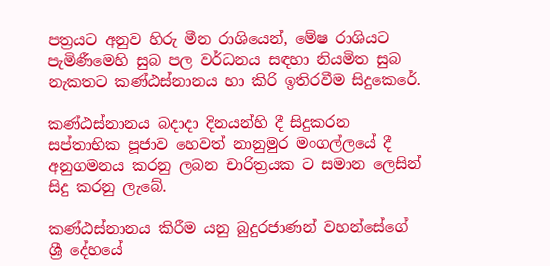පත්‍රයට අනුව හිරු මීන රාශියෙන්, මේෂ රාශියට පැමිණීමෙහි සුබ පල වර්ධනය සඳහා නියමිත සුබ නැකතට කණ්ඨස්නානය හා කිරි ඉතිරවීම සිදුකෙරේ.

කණ්ඨස්නානය බදාදා දිනයන්හි දී සිදුකරන සප්තාභික පූජාව හෙවත් නානුමුර මංගල්ලයේ දී අනුගමනය කරනු ලබන චාරිත්‍රයක ට සමාන ලෙසින් සිදු කරනු ලැබේ.

කණ්ඨස්නානය කිරීම යනු බුදුරජාණන් වහන්සේගේ ශ්‍රී දේහයේ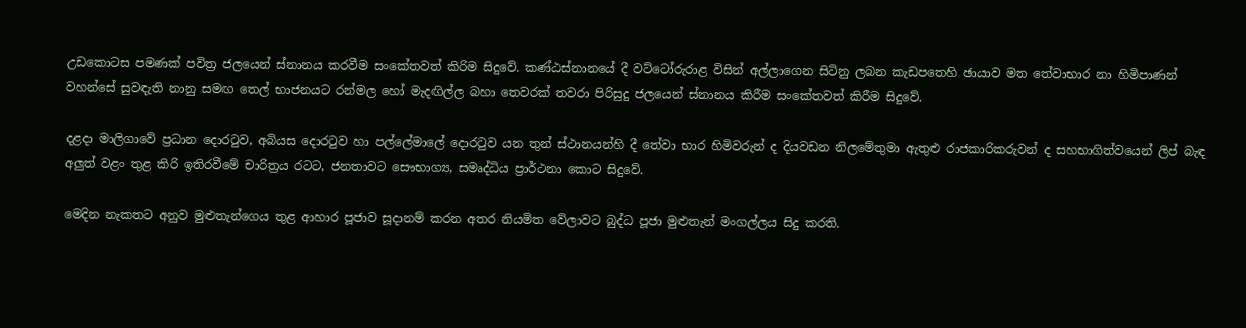උඩකොටස පමණක් පවිත්‍ර ජලයෙන් ස්නානය කරවීම සංකේතවත් කිරිම සිදුවේ. කණ්ඨස්නානයේ දී වට්ටෝරුරාළ විසින් අල්ලාගෙන සිටිනු ලබන කැඩපතෙහි ඡායාව මත තේවාභාර නා හිමිපාණන් වහන්සේ සුවඳැති නානු සමඟ තෙල් භාජනයට රන්මල හෝ මැදඟිල්ල බහා තෙවරක් තවරා පිරිසුදු ජලයෙන් ස්නානය කිරීම සංකේතවත් කිරීම සිදුවේ.

දළදා මාලිගාවේ ප්‍රධාන දොරටුව, අබියස දොරටුව හා පල්ලේමාලේ දොරටුව යන තුන් ස්ථානයන්හි දී තේවා භාර හිමිවරුන් ද දියවඩන නිලමේතුමා ඇතුළු රාජකාරිකරුවන් ද සහභාගිත්වයෙන් ලිප් බැඳ අලුත් වළං තුළ කිරි ඉතිරවීමේ චාරිත්‍රය රටට, ජනතාවට සෞභාග්‍ය, සමෘද්ධිය ප්‍රාර්ථනා කොට සිදුවේ.

මෙදින නැකතට අනුව මුළුතැන්ගෙය තුළ ආහාර පූජාව සූදානම් කරන අතර නියමිත වේලාවට බුද්ධ පූජා මුළුතැන් මංගල්ලය සිදු කරති.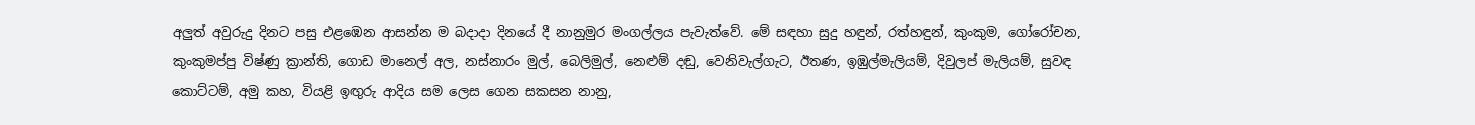අලුත් අවුරුදු දිනට පසු එළඹෙන ආසන්න ම බදාදා දිනයේ දී නානුමුර මංගල්ලය පැවැත්වේ. මේ සඳහා සුදු හඳුන්, රත්හඳුන්, කුංකුම, ගෝරෝචන, කුංකුමප්පු විෂ්ණු ක්‍රාන්ති, ගොඩ මානෙල් අල, නස්නාරං මුල්, බෙලිමුල්, නෙළුම් දඬු, වෙනිවැල්ගැට, ඊතණ, ඉඹුල්මැලියම්, දිවුලප් මැලියම්, සුවඳ කොට්ටම්, අමු කහ, වියළි ඉඟුරු ආදිය සම ලෙස ගෙන සකසන නානු,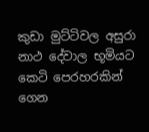කුඩා මුට්ටිවල අසුරා නාථ දේවාල භූමියට කෙටි පෙරහරකින් ගෙන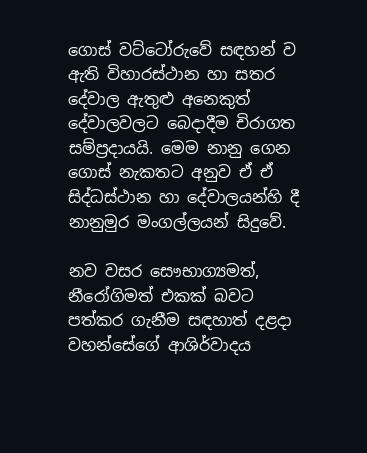ගොස් වට්ටෝරුවේ සඳහන් ව ඇති විහාරස්ථාන හා සතර දේවාල ඇතුළු අනෙකුත් දේවාලවලට බෙදාදීම චිරාගත සම්ප්‍රදායයි. මෙම නානු ගෙන ගොස් නැකතට අනුව ඒ ඒ සිද්ධස්ථාන හා දේවාලයන්හි දී නානුමුර මංගල්ලයන් සිදුවේ.

නව වසර සෞභාග්‍යමත්, නීරෝගිමත් එකක් බවට පත්කර ගැනීම සඳහාත් දළදා වහන්සේගේ ආශිර්වාදය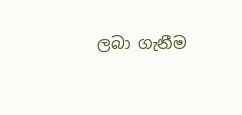ලබා ගැනීම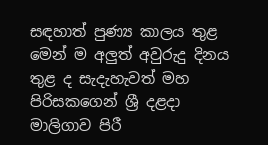සඳහාත් පුණ්‍ය කාලය තුළ මෙන් ම අලුත් අවුරුදු දිනය තුළ ද සැදැහැවත් මහ පිරිසකගෙන් ශ්‍රී දළදා මාලිගාව පිරී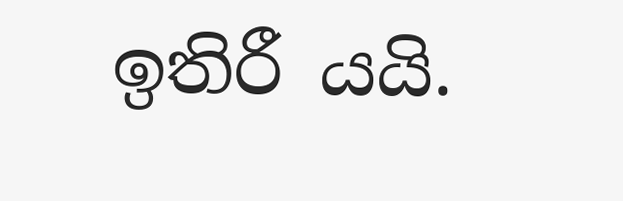ඉතිරී යයි.